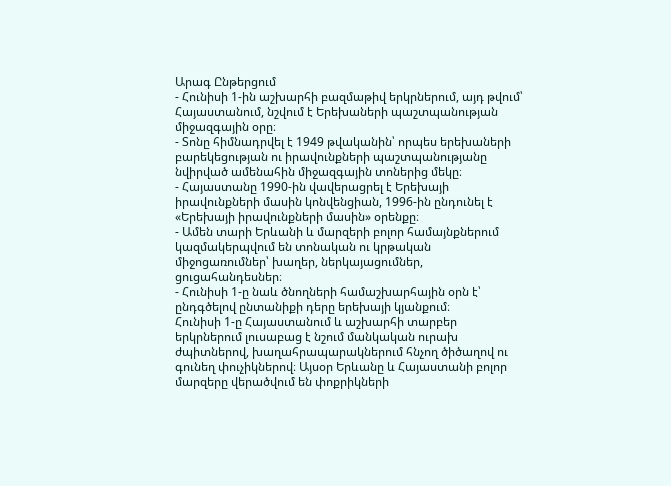Արագ Ընթերցում
- Հունիսի 1-ին աշխարհի բազմաթիվ երկրներում, այդ թվում՝ Հայաստանում, նշվում է Երեխաների պաշտպանության միջազգային օրը։
- Տոնը հիմնադրվել է 1949 թվականին՝ որպես երեխաների բարեկեցության ու իրավունքների պաշտպանությանը նվիրված ամենահին միջազգային տոներից մեկը։
- Հայաստանը 1990-ին վավերացրել է Երեխայի իրավունքների մասին կոնվենցիան, 1996-ին ընդունել է «Երեխայի իրավունքների մասին» օրենքը։
- Ամեն տարի Երևանի և մարզերի բոլոր համայնքներում կազմակերպվում են տոնական ու կրթական միջոցառումներ՝ խաղեր, ներկայացումներ, ցուցահանդեսներ։
- Հունիսի 1-ը նաև ծնողների համաշխարհային օրն է՝ ընդգծելով ընտանիքի դերը երեխայի կյանքում։
Հունիսի 1-ը Հայաստանում և աշխարհի տարբեր երկրներում լուսաբաց է նշում մանկական ուրախ ժպիտներով, խաղահրապարակներում հնչող ծիծաղով ու գունեղ փուչիկներով։ Այսօր Երևանը և Հայաստանի բոլոր մարզերը վերածվում են փոքրիկների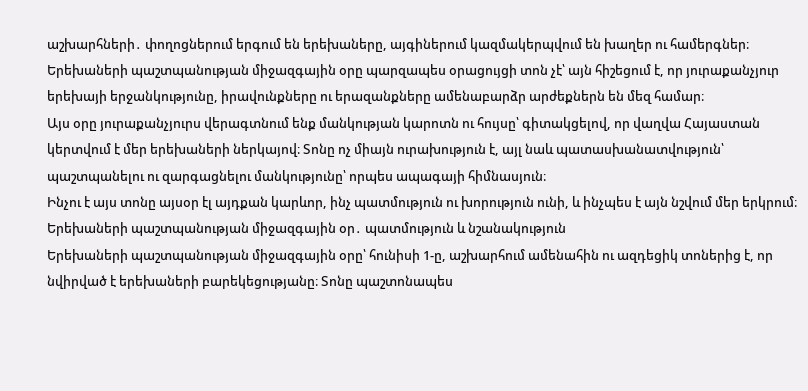աշխարհների․ փողոցներում երգում են երեխաները, այգիներում կազմակերպվում են խաղեր ու համերգներ։ Երեխաների պաշտպանության միջազգային օրը պարզապես օրացույցի տոն չէ՝ այն հիշեցում է, որ յուրաքանչյուր երեխայի երջանկությունը, իրավունքները ու երազանքները ամենաբարձր արժեքներն են մեզ համար։
Այս օրը յուրաքանչյուրս վերագտնում ենք մանկության կարոտն ու հույսը՝ գիտակցելով, որ վաղվա Հայաստան կերտվում է մեր երեխաների ներկայով։ Տոնը ոչ միայն ուրախություն է, այլ նաև պատասխանատվություն՝ պաշտպանելու ու զարգացնելու մանկությունը՝ որպես ապագայի հիմնասյուն։
Ինչու է այս տոնը այսօր էլ այդքան կարևոր, ինչ պատմություն ու խորություն ունի, և ինչպես է այն նշվում մեր երկրում։
Երեխաների պաշտպանության միջազգային օր․ պատմություն և նշանակություն
Երեխաների պաշտպանության միջազգային օրը՝ հունիսի 1-ը, աշխարհում ամենահին ու ազդեցիկ տոներից է, որ նվիրված է երեխաների բարեկեցությանը։ Տոնը պաշտոնապես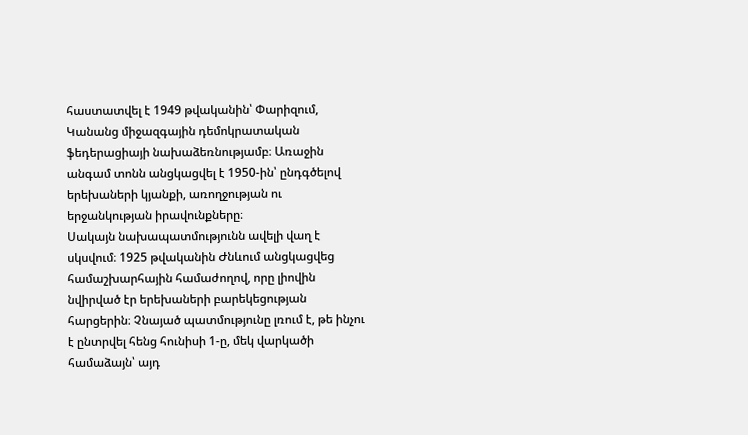հաստատվել է 1949 թվականին՝ Փարիզում, Կանանց միջազգային դեմոկրատական ֆեդերացիայի նախաձեռնությամբ։ Առաջին անգամ տոնն անցկացվել է 1950-ին՝ ընդգծելով երեխաների կյանքի, առողջության ու երջանկության իրավունքները։
Սակայն նախապատմությունն ավելի վաղ է սկսվում։ 1925 թվականին Ժնևում անցկացվեց համաշխարհային համաժողով, որը լիովին նվիրված էր երեխաների բարեկեցության հարցերին։ Չնայած պատմությունը լռում է, թե ինչու է ընտրվել հենց հունիսի 1-ը, մեկ վարկածի համաձայն՝ այդ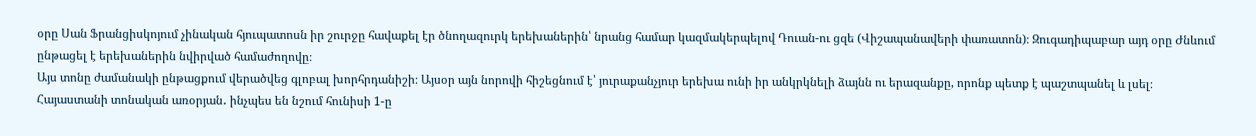օրը Սան Ֆրանցիսկոյում չինական հյուպատոսն իր շուրջը հավաքել էր ծնողազուրկ երեխաներին՝ նրանց համար կազմակերպելով Դուան-ու ցզե (Վիշապանավերի փառատոն)։ Զուգադիպաբար այդ օրը Ժնևում ընթացել է երեխաներին նվիրված համաժողովը։
Այս տոնը ժամանակի ընթացքում վերածվեց գլոբալ խորհրդանիշի։ Այսօր այն նորովի հիշեցնում է՝ յուրաքանչյուր երեխա ունի իր անկրկնելի ձայնն ու երազանքը, որոնք պետք է պաշտպանել և լսել։
Հայաստանի տոնական առօրյան․ ինչպես են նշում հունիսի 1-ը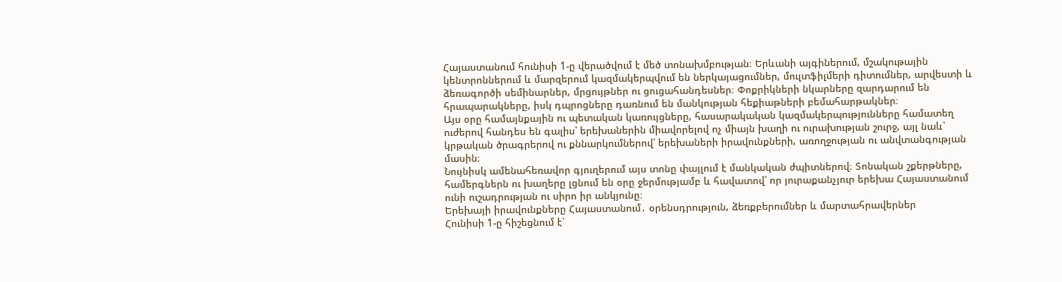Հայաստանում հունիսի 1-ը վերածվում է մեծ տոնախմբության։ Երևանի այգիներում, մշակութային կենտրոններում և մարզերում կազմակերպվում են ներկայացումներ, մուլտֆիլմերի դիտումներ, արվեստի և ձեռագործի սեմինարներ, մրցույթներ ու ցուցահանդեսներ։ Փոքրիկների նկարները զարդարում են հրապարակները, իսկ դպրոցները դառնում են մանկության հեքիաթների բեմահարթակներ։
Այս օրը համայնքային ու պետական կառույցները, հասարակական կազմակերպությունները համատեղ ուժերով հանդես են գալիս՝ երեխաներին միավորելով ոչ միայն խաղի ու ուրախության շուրջ, այլ նաև՝ կրթական ծրագրերով ու քննարկումներով՝ երեխաների իրավունքների, առողջության ու անվտանգության մասին։
Նույնիսկ ամենահեռավոր գյուղերում այս տոնը փայլում է մանկական ժպիտներով։ Տոնական շքերթները, համերգներն ու խաղերը լցնում են օրը ջերմությամբ և հավատով՝ որ յուրաքանչյուր երեխա Հայաստանում ունի ուշադրության ու սիրո իր անկյունը։
Երեխայի իրավունքները Հայաստանում․ օրենսդրություն, ձեռքբերումներ և մարտահրավերներ
Հունիսի 1-ը հիշեցնում է՝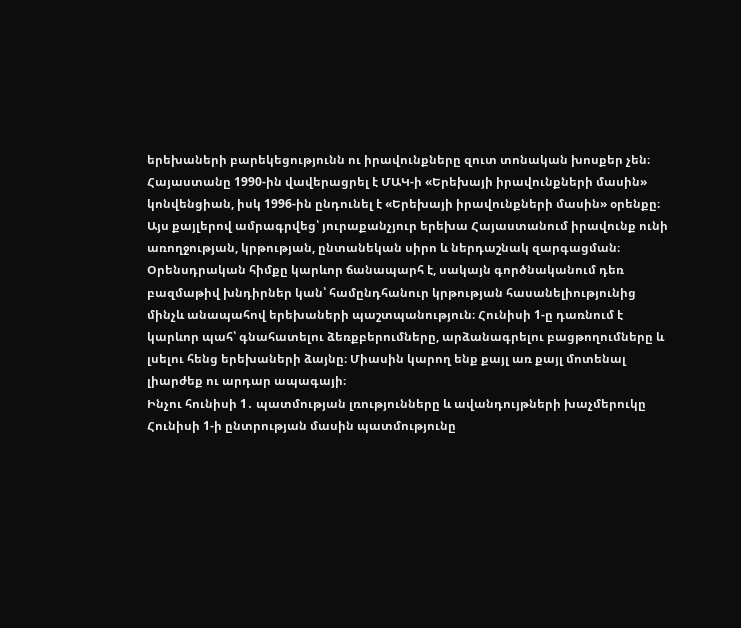երեխաների բարեկեցությունն ու իրավունքները զուտ տոնական խոսքեր չեն։ Հայաստանը 1990-ին վավերացրել է ՄԱԿ-ի «Երեխայի իրավունքների մասին» կոնվենցիան, իսկ 1996-ին ընդունել է «Երեխայի իրավունքների մասին» օրենքը։ Այս քայլերով ամրագրվեց՝ յուրաքանչյուր երեխա Հայաստանում իրավունք ունի առողջության, կրթության, ընտանեկան սիրո և ներդաշնակ զարգացման։
Օրենսդրական հիմքը կարևոր ճանապարհ է, սակայն գործնականում դեռ բազմաթիվ խնդիրներ կան՝ համընդհանուր կրթության հասանելիությունից մինչև անապահով երեխաների պաշտպանություն։ Հունիսի 1-ը դառնում է կարևոր պահ՝ գնահատելու ձեռքբերումները, արձանագրելու բացթողումները և լսելու հենց երեխաների ձայնը։ Միասին կարող ենք քայլ առ քայլ մոտենալ լիարժեք ու արդար ապագայի։
Ինչու հունիսի 1․ պատմության լռությունները և ավանդույթների խաչմերուկը
Հունիսի 1-ի ընտրության մասին պատմությունը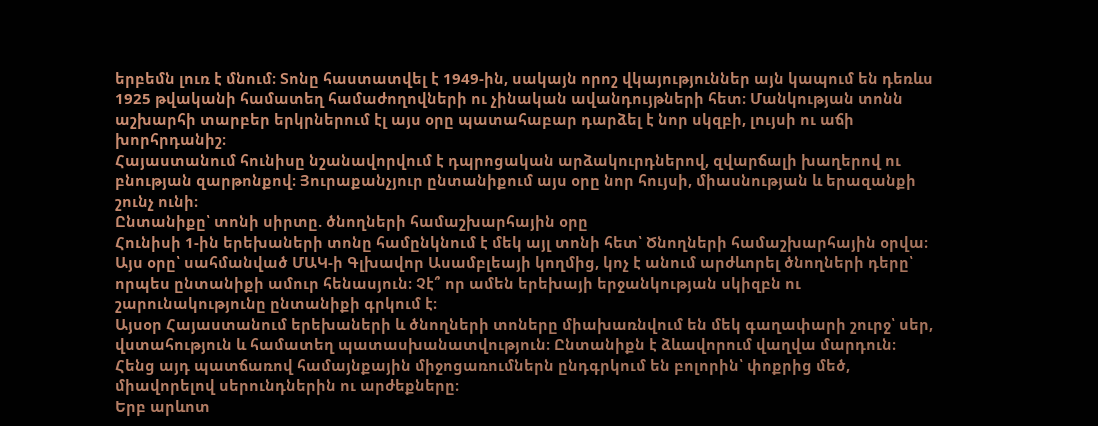երբեմն լուռ է մնում։ Տոնը հաստատվել է 1949-ին, սակայն որոշ վկայություններ այն կապում են դեռևս 1925 թվականի համատեղ համաժողովների ու չինական ավանդույթների հետ։ Մանկության տոնն աշխարհի տարբեր երկրներում էլ այս օրը պատահաբար դարձել է նոր սկզբի, լույսի ու աճի խորհրդանիշ։
Հայաստանում հունիսը նշանավորվում է դպրոցական արձակուրդներով, զվարճալի խաղերով ու բնության զարթոնքով։ Յուրաքանչյուր ընտանիքում այս օրը նոր հույսի, միասնության և երազանքի շունչ ունի։
Ընտանիքը՝ տոնի սիրտը. ծնողների համաշխարհային օրը
Հունիսի 1-ին երեխաների տոնը համընկնում է մեկ այլ տոնի հետ՝ Ծնողների համաշխարհային օրվա։ Այս օրը՝ սահմանված ՄԱԿ-ի Գլխավոր Ասամբլեայի կողմից, կոչ է անում արժևորել ծնողների դերը՝ որպես ընտանիքի ամուր հենասյուն։ Չէ՞ որ ամեն երեխայի երջանկության սկիզբն ու շարունակությունը ընտանիքի գրկում է։
Այսօր Հայաստանում երեխաների և ծնողների տոները միախառնվում են մեկ գաղափարի շուրջ՝ սեր, վստահություն և համատեղ պատասխանատվություն։ Ընտանիքն է ձևավորում վաղվա մարդուն։ Հենց այդ պատճառով համայնքային միջոցառումներն ընդգրկում են բոլորին՝ փոքրից մեծ, միավորելով սերունդներին ու արժեքները։
Երբ արևոտ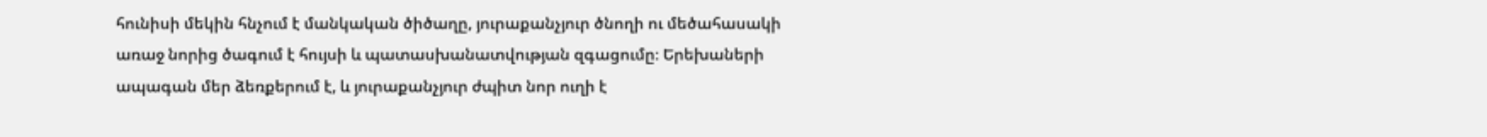հունիսի մեկին հնչում է մանկական ծիծաղը, յուրաքանչյուր ծնողի ու մեծահասակի առաջ նորից ծագում է հույսի և պատասխանատվության զգացումը։ Երեխաների ապագան մեր ձեռքերում է, և յուրաքանչյուր ժպիտ նոր ուղի է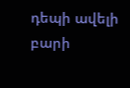դեպի ավելի բարի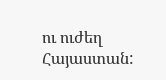ու ուժեղ Հայաստան: